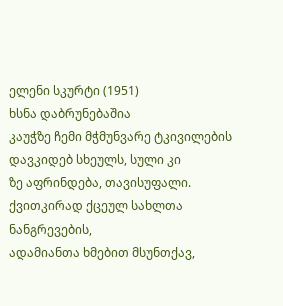ელენი სკურტი (1951)
ხსნა დაბრუნებაშია
კაუჭზე ჩემი მჭმუნვარე ტკივილების
დავკიდებ სხეულს, სული კი
ზე აფრინდება, თავისუფალი.
ქვითკირად ქცეულ სახლთა ნანგრევების,
ადამიანთა ხმებით მსუნთქავ,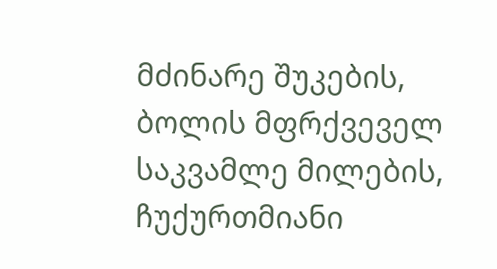მძინარე შუკების,
ბოლის მფრქვეველ საკვამლე მილების,
ჩუქურთმიანი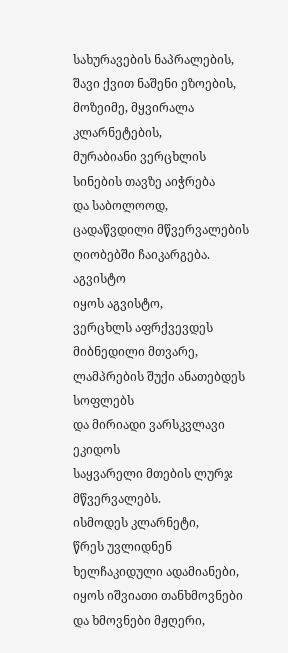სახურავების ნაპრალების,
შავი ქვით ნაშენი ეზოების,
მოზეიმე, მყვირალა კლარნეტების,
მურაბიანი ვერცხლის სინების თავზე აიჭრება
და საბოლოოდ,
ცადაწვდილი მწვერვალების ღიობებში ჩაიკარგება.
აგვისტო
იყოს აგვისტო,
ვერცხლს აფრქვევდეს მიბნედილი მთვარე,
ლამპრების შუქი ანათებდეს სოფლებს
და მირიადი ვარსკვლავი ეკიდოს
საყვარელი მთების ლურჯ მწვერვალებს.
ისმოდეს კლარნეტი,
წრეს უვლიდნენ ხელჩაკიდული ადამიანები,
იყოს იშვიათი თანხმოვნები და ხმოვნები მჟღერი,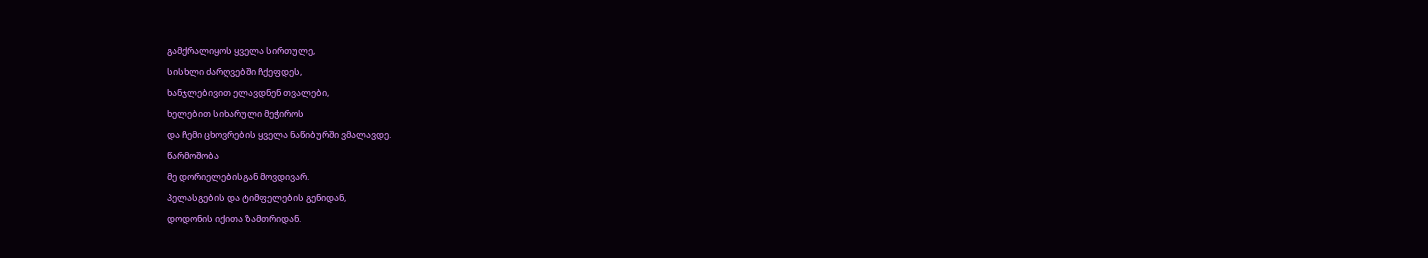გამქრალიყოს ყველა სირთულე,
სისხლი ძარღვებში ჩქეფდეს,
ხანჯლებივით ელავდნენ თვალები,
ხელებით სიხარული მეჭიროს
და ჩემი ცხოვრების ყველა ნაწიბურში ვმალავდე.
წარმოშობა
მე დორიელებისგან მოვდივარ.
პელასგების და ტიმფელების გენიდან,
დოდონის იქითა ზამთრიდან.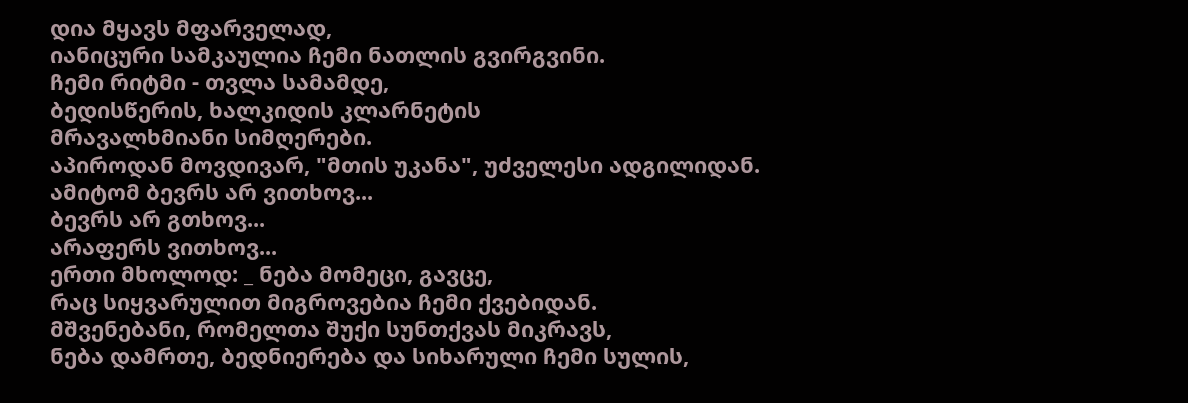დია მყავს მფარველად,
იანიცური სამკაულია ჩემი ნათლის გვირგვინი.
ჩემი რიტმი - თვლა სამამდე,
ბედისწერის, ხალკიდის კლარნეტის
მრავალხმიანი სიმღერები.
აპიროდან მოვდივარ, "მთის უკანა", უძველესი ადგილიდან.
ამიტომ ბევრს არ ვითხოვ...
ბევრს არ გთხოვ...
არაფერს ვითხოვ...
ერთი მხოლოდ: _ ნება მომეცი, გავცე,
რაც სიყვარულით მიგროვებია ჩემი ქვებიდან.
მშვენებანი, რომელთა შუქი სუნთქვას მიკრავს,
ნება დამრთე, ბედნიერება და სიხარული ჩემი სულის,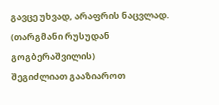გავცე უხვად, არაფრის ნაცვლად.
(თარგმანი რუსუდან გოგბერაშვილის)
შეგიძლიათ გააზიაროთ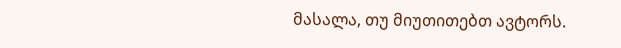მასალა, თუ მიუთითებთ ავტორს.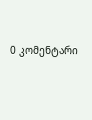0 კომენტარი